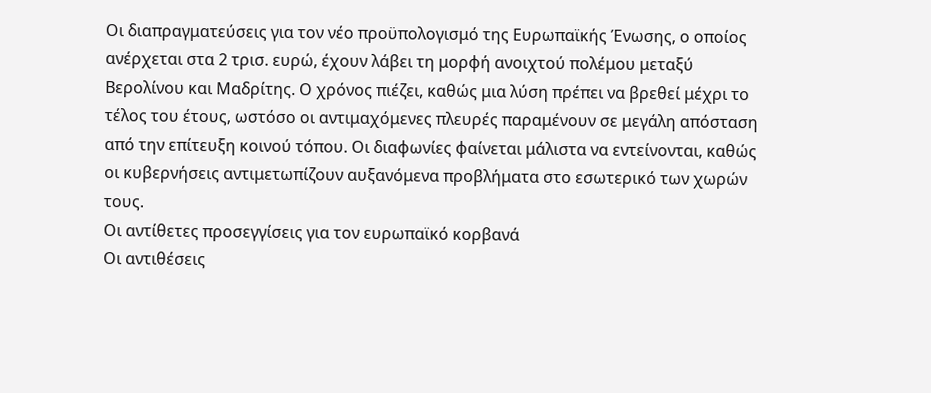Οι διαπραγματεύσεις για τον νέο προϋπολογισμό της Ευρωπαϊκής Ένωσης, ο οποίος ανέρχεται στα 2 τρισ. ευρώ, έχουν λάβει τη μορφή ανοιχτού πολέμου μεταξύ Βερολίνου και Μαδρίτης. Ο χρόνος πιέζει, καθώς μια λύση πρέπει να βρεθεί μέχρι το τέλος του έτους, ωστόσο οι αντιμαχόμενες πλευρές παραμένουν σε μεγάλη απόσταση από την επίτευξη κοινού τόπου. Οι διαφωνίες φαίνεται μάλιστα να εντείνονται, καθώς οι κυβερνήσεις αντιμετωπίζουν αυξανόμενα προβλήματα στο εσωτερικό των χωρών τους.
Οι αντίθετες προσεγγίσεις για τον ευρωπαϊκό κορβανά
Οι αντιθέσεις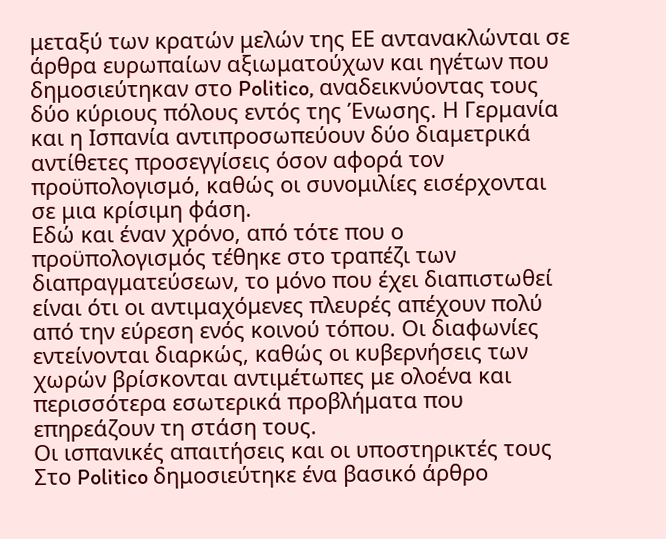μεταξύ των κρατών μελών της ΕΕ αντανακλώνται σε άρθρα ευρωπαίων αξιωματούχων και ηγέτων που δημοσιεύτηκαν στο Politico, αναδεικνύοντας τους δύο κύριους πόλους εντός της Ένωσης. Η Γερμανία και η Ισπανία αντιπροσωπεύουν δύο διαμετρικά αντίθετες προσεγγίσεις όσον αφορά τον προϋπολογισμό, καθώς οι συνομιλίες εισέρχονται σε μια κρίσιμη φάση.
Εδώ και έναν χρόνο, από τότε που ο προϋπολογισμός τέθηκε στο τραπέζι των διαπραγματεύσεων, το μόνο που έχει διαπιστωθεί είναι ότι οι αντιμαχόμενες πλευρές απέχουν πολύ από την εύρεση ενός κοινού τόπου. Οι διαφωνίες εντείνονται διαρκώς, καθώς οι κυβερνήσεις των χωρών βρίσκονται αντιμέτωπες με ολοένα και περισσότερα εσωτερικά προβλήματα που επηρεάζουν τη στάση τους.
Οι ισπανικές απαιτήσεις και οι υποστηρικτές τους
Στο Politico δημοσιεύτηκε ένα βασικό άρθρο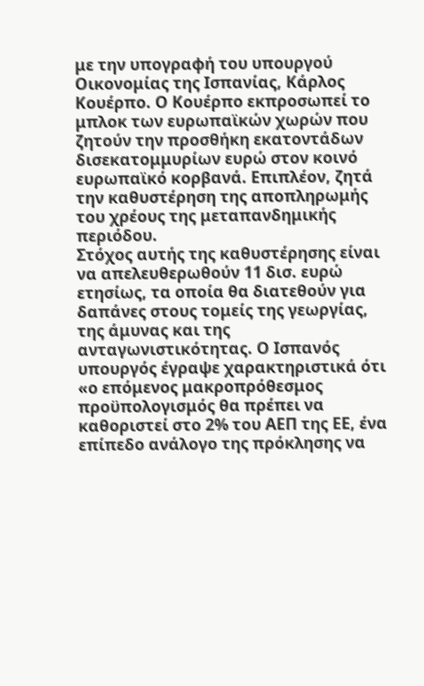με την υπογραφή του υπουργού Οικονομίας της Ισπανίας, Κάρλος Κουέρπο. Ο Κουέρπο εκπροσωπεί το μπλοκ των ευρωπαϊκών χωρών που ζητούν την προσθήκη εκατοντάδων δισεκατομμυρίων ευρώ στον κοινό ευρωπαϊκό κορβανά. Επιπλέον, ζητά την καθυστέρηση της αποπληρωμής του χρέους της μεταπανδημικής περιόδου.
Στόχος αυτής της καθυστέρησης είναι να απελευθερωθούν 11 δισ. ευρώ ετησίως, τα οποία θα διατεθούν για δαπάνες στους τομείς της γεωργίας, της άμυνας και της ανταγωνιστικότητας. Ο Ισπανός υπουργός έγραψε χαρακτηριστικά ότι «ο επόμενος μακροπρόθεσμος προϋπολογισμός θα πρέπει να καθοριστεί στο 2% του ΑΕΠ της ΕΕ, ένα επίπεδο ανάλογο της πρόκλησης να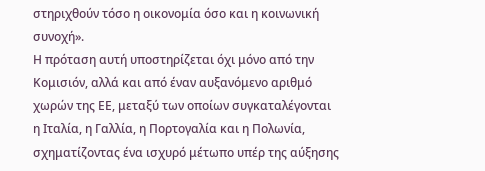στηριχθούν τόσο η οικονομία όσο και η κοινωνική συνοχή».
Η πρόταση αυτή υποστηρίζεται όχι μόνο από την Κομισιόν, αλλά και από έναν αυξανόμενο αριθμό χωρών της ΕΕ, μεταξύ των οποίων συγκαταλέγονται η Ιταλία, η Γαλλία, η Πορτογαλία και η Πολωνία, σχηματίζοντας ένα ισχυρό μέτωπο υπέρ της αύξησης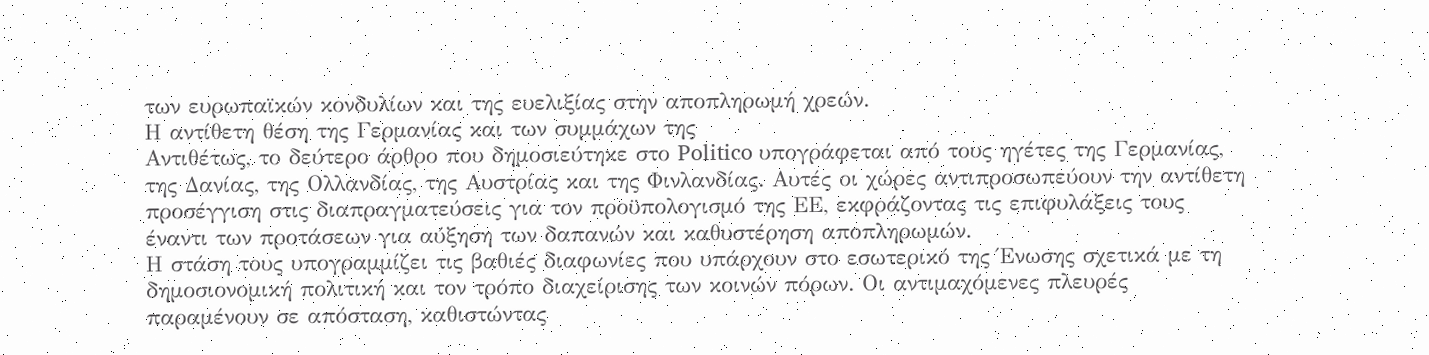των ευρωπαϊκών κονδυλίων και της ευελιξίας στην αποπληρωμή χρεών.
Η αντίθετη θέση της Γερμανίας και των συμμάχων της
Αντιθέτως, το δεύτερο άρθρο που δημοσιεύτηκε στο Politico υπογράφεται από τους ηγέτες της Γερμανίας, της Δανίας, της Ολλανδίας, της Αυστρίας και της Φινλανδίας. Αυτές οι χώρες αντιπροσωπεύουν την αντίθετη προσέγγιση στις διαπραγματεύσεις για τον προϋπολογισμό της ΕΕ, εκφράζοντας τις επιφυλάξεις τους έναντι των προτάσεων για αύξηση των δαπανών και καθυστέρηση αποπληρωμών.
Η στάση τους υπογραμμίζει τις βαθιές διαφωνίες που υπάρχουν στο εσωτερικό της Ένωσης σχετικά με τη δημοσιονομική πολιτική και τον τρόπο διαχείρισης των κοινών πόρων. Οι αντιμαχόμενες πλευρές παραμένουν σε απόσταση, καθιστώντας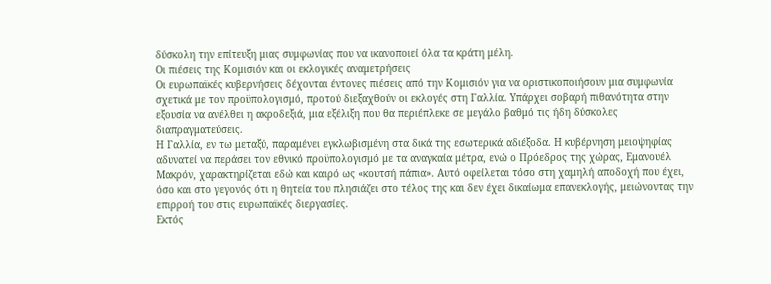δύσκολη την επίτευξη μιας συμφωνίας που να ικανοποιεί όλα τα κράτη μέλη.
Οι πιέσεις της Κομισιόν και οι εκλογικές αναμετρήσεις
Οι ευρωπαϊκές κυβερνήσεις δέχονται έντονες πιέσεις από την Κομισιόν για να οριστικοποιήσουν μια συμφωνία σχετικά με τον προϋπολογισμό, προτού διεξαχθούν οι εκλογές στη Γαλλία. Υπάρχει σοβαρή πιθανότητα στην εξουσία να ανέλθει η ακροδεξιά, μια εξέλιξη που θα περιέπλεκε σε μεγάλο βαθμό τις ήδη δύσκολες διαπραγματεύσεις.
Η Γαλλία, εν τω μεταξύ, παραμένει εγκλωβισμένη στα δικά της εσωτερικά αδιέξοδα. Η κυβέρνηση μειοψηφίας αδυνατεί να περάσει τον εθνικό προϋπολογισμό με τα αναγκαία μέτρα, ενώ ο Πρόεδρος της χώρας, Εμανουέλ Μακρόν, χαρακτηρίζεται εδώ και καιρό ως «κουτσή πάπια». Αυτό οφείλεται τόσο στη χαμηλή αποδοχή που έχει, όσο και στο γεγονός ότι η θητεία του πλησιάζει στο τέλος της και δεν έχει δικαίωμα επανεκλογής, μειώνοντας την επιρροή του στις ευρωπαϊκές διεργασίες.
Εκτός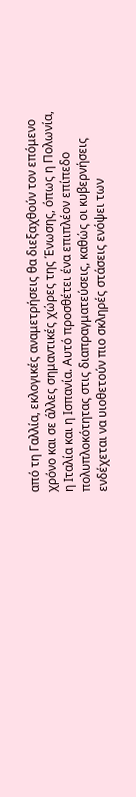από τη Γαλλία, εκλογικές αναμετρήσεις θα διεξαχθούν τον επόμενο χρόνο και σε άλλες σημαντικές χώρες της Ένωσης, όπως η Πολωνία, η Ιταλία και η Ισπανία. Αυτό προσθέτει ένα επιπλέον επίπεδο πολυπλοκότητας στις διαπραγματεύσεις, καθώς οι κυβερνήσεις ενδέχεται να υιοθετούν πιο σκληρές στάσεις ενόψει των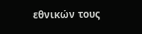εθνικών τους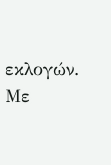εκλογών.
Με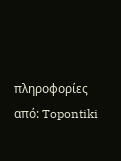πληροφορίες από: Topontiki